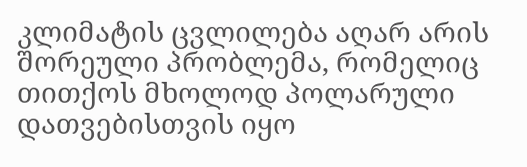კლიმატის ცვლილება აღარ არის შორეული პრობლემა, რომელიც თითქოს მხოლოდ პოლარული დათვებისთვის იყო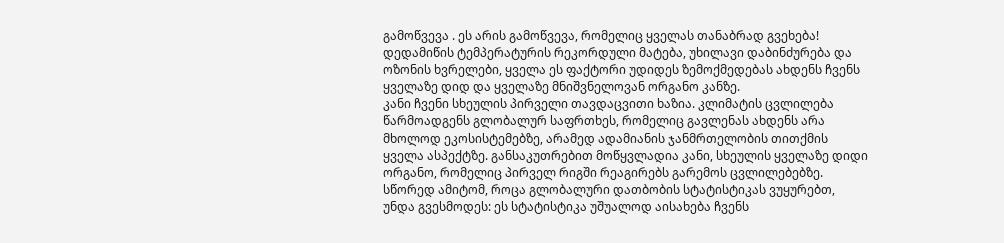გამოწვევა . ეს არის გამოწვევა, რომელიც ყველას თანაბრად გვეხება! დედამიწის ტემპერატურის რეკორდული მატება, უხილავი დაბინძურება და ოზონის ხვრელები, ყველა ეს ფაქტორი უდიდეს ზემოქმედებას ახდენს ჩვენს ყველაზე დიდ და ყველაზე მნიშვნელოვან ორგანო კანზე.
კანი ჩვენი სხეულის პირველი თავდაცვითი ხაზია. კლიმატის ცვლილება წარმოადგენს გლობალურ საფრთხეს, რომელიც გავლენას ახდენს არა მხოლოდ ეკოსისტემებზე, არამედ ადამიანის ჯანმრთელობის თითქმის ყველა ასპექტზე. განსაკუთრებით მოწყვლადია კანი, სხეულის ყველაზე დიდი ორგანო, რომელიც პირველ რიგში რეაგირებს გარემოს ცვლილებებზე.
სწორედ ამიტომ, როცა გლობალური დათბობის სტატისტიკას ვუყურებთ, უნდა გვესმოდეს: ეს სტატისტიკა უშუალოდ აისახება ჩვენს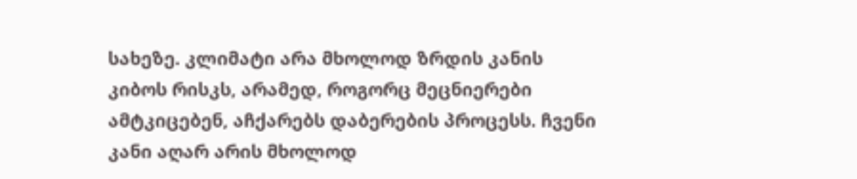სახეზე. კლიმატი არა მხოლოდ ზრდის კანის კიბოს რისკს, არამედ, როგორც მეცნიერები ამტკიცებენ, აჩქარებს დაბერების პროცესს. ჩვენი კანი აღარ არის მხოლოდ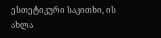ესთეტიკური საკითხი, ის ახლა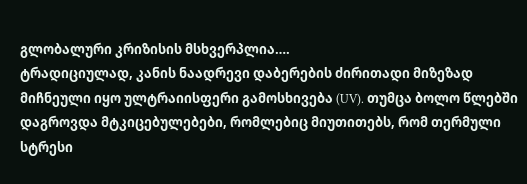გლობალური კრიზისის მსხვერპლია….
ტრადიციულად, კანის ნაადრევი დაბერების ძირითადი მიზეზად მიჩნეული იყო ულტრაიისფერი გამოსხივება (UV). თუმცა ბოლო წლებში დაგროვდა მტკიცებულებები, რომლებიც მიუთითებს, რომ თერმული სტრესი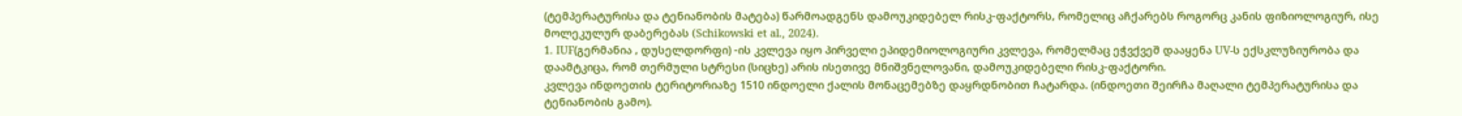(ტემპერატურისა და ტენიანობის მატება) წარმოადგენს დამოუკიდებელ რისკ-ფაქტორს, რომელიც აჩქარებს როგორც კანის ფიზიოლოგიურ, ისე მოლეკულურ დაბერებას (Schikowski et al., 2024).
1. IUF(გერმანია , დუსელდორფი) -ის კვლევა იყო პირველი ეპიდემიოლოგიური კვლევა, რომელმაც ეჭვქვეშ დააყენა UV-ს ექსკლუზიურობა და დაამტკიცა, რომ თერმული სტრესი (სიცხე) არის ისეთივე მნიშვნელოვანი, დამოუკიდებელი რისკ-ფაქტორი.
კვლევა ინდოეთის ტერიტორიაზე 1510 ინდოელი ქალის მონაცემებზე დაყრდნობით ჩატარდა. (ინდოეთი შეირჩა მაღალი ტემპერატურისა და ტენიანობის გამო).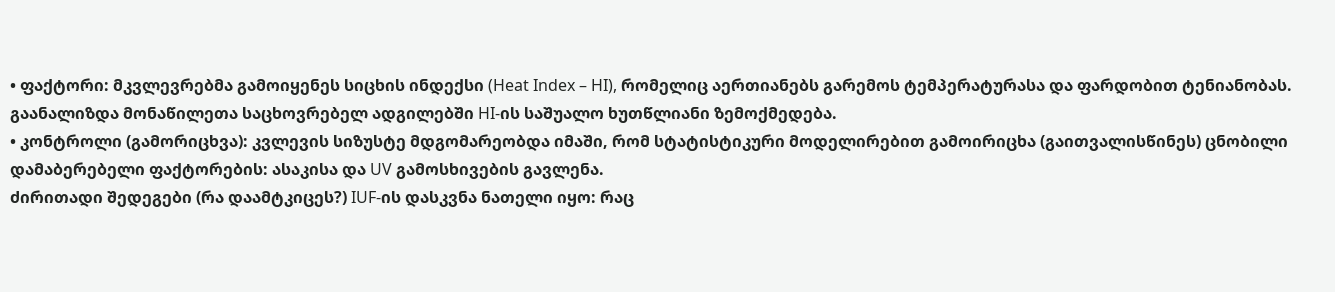• ფაქტორი: მკვლევრებმა გამოიყენეს სიცხის ინდექსი (Heat Index – HI), რომელიც აერთიანებს გარემოს ტემპერატურასა და ფარდობით ტენიანობას. გაანალიზდა მონაწილეთა საცხოვრებელ ადგილებში HI-ის საშუალო ხუთწლიანი ზემოქმედება.
• კონტროლი (გამორიცხვა): კვლევის სიზუსტე მდგომარეობდა იმაში, რომ სტატისტიკური მოდელირებით გამოირიცხა (გაითვალისწინეს) ცნობილი დამაბერებელი ფაქტორების: ასაკისა და UV გამოსხივების გავლენა.
ძირითადი შედეგები (რა დაამტკიცეს?) IUF-ის დასკვნა ნათელი იყო: რაც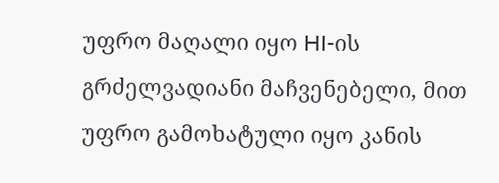უფრო მაღალი იყო HI-ის გრძელვადიანი მაჩვენებელი, მით უფრო გამოხატული იყო კანის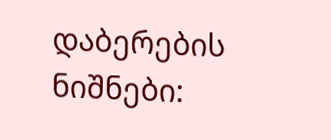დაბერების ნიშნები: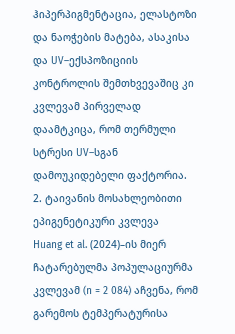ჰიპერპიგმენტაცია, ელასტოზი და ნაოჭების მატება, ასაკისა და UV–ექსპოზიციის კონტროლის შემთხვევაშიც კი კვლევამ პირველად დაამტკიცა, რომ თერმული სტრესი UV–სგან დამოუკიდებელი ფაქტორია.
2. ტაივანის მოსახლეობითი ეპიგენეტიკური კვლევა
Huang et al. (2024)–ის მიერ ჩატარებულმა პოპულაციურმა კვლევამ (n = 2 084) აჩვენა, რომ გარემოს ტემპერატურისა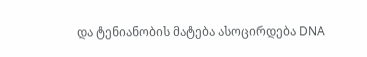და ტენიანობის მატება ასოცირდება DNA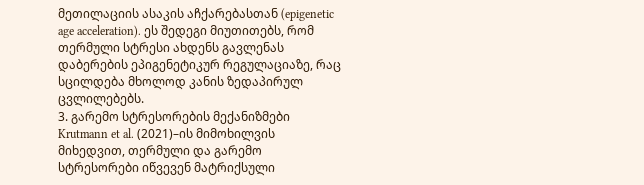მეთილაციის ასაკის აჩქარებასთან (epigenetic age acceleration). ეს შედეგი მიუთითებს, რომ თერმული სტრესი ახდენს გავლენას დაბერების ეპიგენეტიკურ რეგულაციაზე, რაც სცილდება მხოლოდ კანის ზედაპირულ ცვლილებებს.
3. გარემო სტრესორების მექანიზმები
Krutmann et al. (2021)–ის მიმოხილვის მიხედვით, თერმული და გარემო სტრესორები იწვევენ მატრიქსული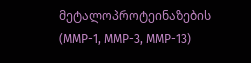მეტალოპროტეინაზების (MMP-1, MMP-3, MMP-13)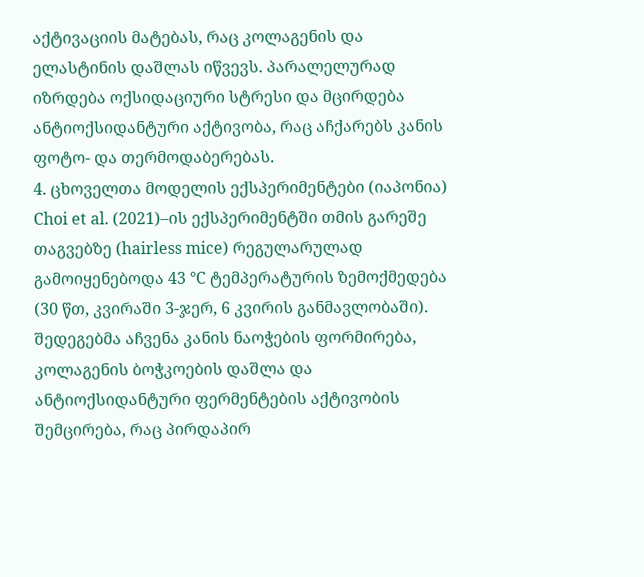აქტივაციის მატებას, რაც კოლაგენის და ელასტინის დაშლას იწვევს. პარალელურად იზრდება ოქსიდაციური სტრესი და მცირდება ანტიოქსიდანტური აქტივობა, რაც აჩქარებს კანის ფოტო- და თერმოდაბერებას.
4. ცხოველთა მოდელის ექსპერიმენტები (იაპონია)
Choi et al. (2021)–ის ექსპერიმენტში თმის გარეშე თაგვებზე (hairless mice) რეგულარულად გამოიყენებოდა 43 °C ტემპერატურის ზემოქმედება (30 წთ, კვირაში 3-ჯერ, 6 კვირის განმავლობაში). შედეგებმა აჩვენა კანის ნაოჭების ფორმირება, კოლაგენის ბოჭკოების დაშლა და ანტიოქსიდანტური ფერმენტების აქტივობის შემცირება, რაც პირდაპირ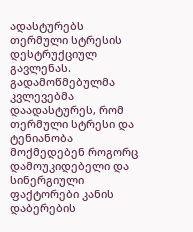ადასტურებს თერმული სტრესის დესტრუქციულ გავლენას.
გადამოწმებულმა კვლევებმა დაადასტურეს, რომ თერმული სტრესი და ტენიანობა მოქმედებენ როგორც დამოუკიდებელი და სინერგიული ფაქტორები კანის დაბერების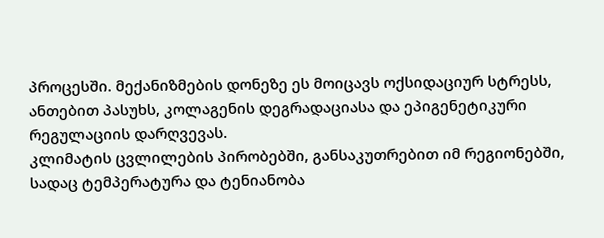პროცესში. მექანიზმების დონეზე ეს მოიცავს ოქსიდაციურ სტრესს, ანთებით პასუხს, კოლაგენის დეგრადაციასა და ეპიგენეტიკური რეგულაციის დარღვევას.
კლიმატის ცვლილების პირობებში, განსაკუთრებით იმ რეგიონებში, სადაც ტემპერატურა და ტენიანობა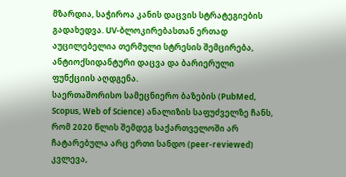მზარდია, საჭიროა კანის დაცვის სტრატეგიების გადახედვა. UV-ბლოკირებასთან ერთად აუცილებელია თერმული სტრესის შემცირება, ანტიოქსიდანტური დაცვა და ბარიერული ფუნქციის აღდგენა.
საერთაშორისო სამეცნიერო ბაზების (PubMed, Scopus, Web of Science) ანალიზის საფუძველზე ჩანს, რომ 2020 წლის შემდეგ საქართველოში არ ჩატარებულა არც ერთი სანდო (peer-reviewed) კვლევა,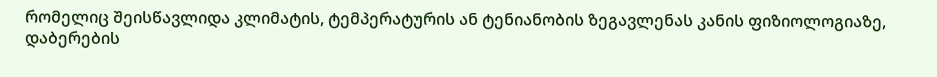რომელიც შეისწავლიდა კლიმატის, ტემპერატურის ან ტენიანობის ზეგავლენას კანის ფიზიოლოგიაზე, დაბერების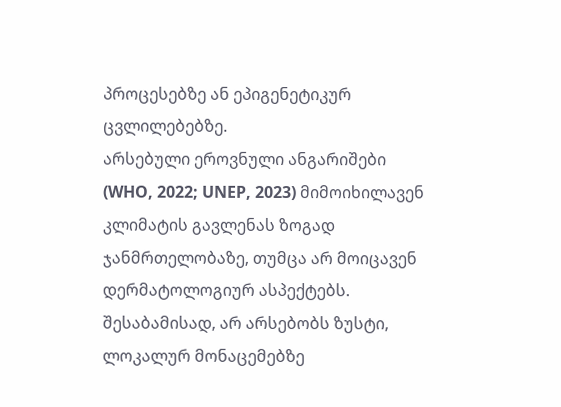პროცესებზე ან ეპიგენეტიკურ ცვლილებებზე.
არსებული ეროვნული ანგარიშები (WHO, 2022; UNEP, 2023) მიმოიხილავენ კლიმატის გავლენას ზოგად ჯანმრთელობაზე, თუმცა არ მოიცავენ დერმატოლოგიურ ასპექტებს.
შესაბამისად, არ არსებობს ზუსტი, ლოკალურ მონაცემებზე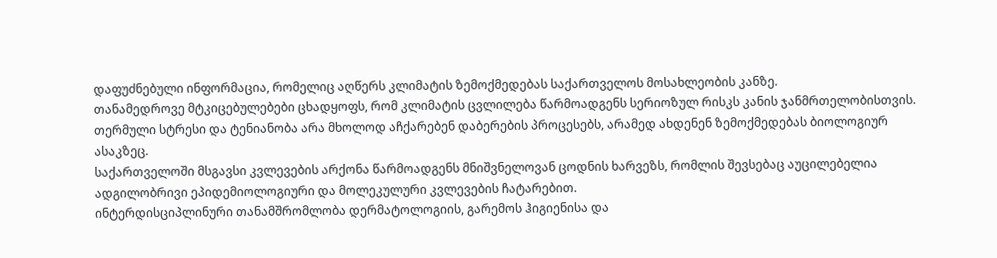დაფუძნებული ინფორმაცია, რომელიც აღწერს კლიმატის ზემოქმედებას საქართველოს მოსახლეობის კანზე.
თანამედროვე მტკიცებულებები ცხადყოფს, რომ კლიმატის ცვლილება წარმოადგენს სერიოზულ რისკს კანის ჯანმრთელობისთვის. თერმული სტრესი და ტენიანობა არა მხოლოდ აჩქარებენ დაბერების პროცესებს, არამედ ახდენენ ზემოქმედებას ბიოლოგიურ ასაკზეც.
საქართველოში მსგავსი კვლევების არქონა წარმოადგენს მნიშვნელოვან ცოდნის ხარვეზს, რომლის შევსებაც აუცილებელია ადგილობრივი ეპიდემიოლოგიური და მოლეკულური კვლევების ჩატარებით.
ინტერდისციპლინური თანამშრომლობა დერმატოლოგიის, გარემოს ჰიგიენისა და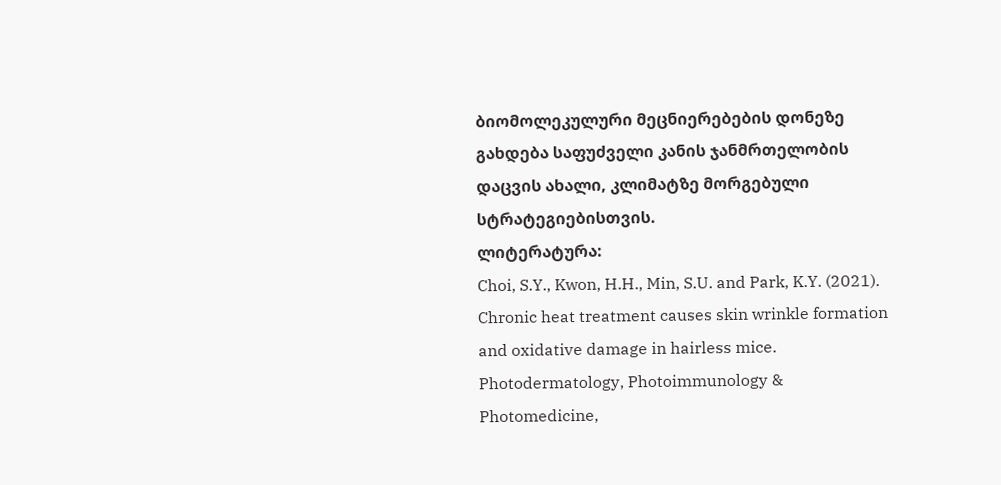ბიომოლეკულური მეცნიერებების დონეზე გახდება საფუძველი კანის ჯანმრთელობის დაცვის ახალი, კლიმატზე მორგებული სტრატეგიებისთვის.
ლიტერატურა:
Choi, S.Y., Kwon, H.H., Min, S.U. and Park, K.Y. (2021). Chronic heat treatment causes skin wrinkle formation and oxidative damage in hairless mice. Photodermatology, Photoimmunology & Photomedicine,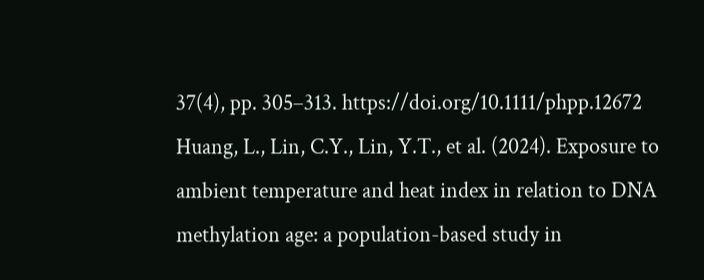37(4), pp. 305–313. https://doi.org/10.1111/phpp.12672
Huang, L., Lin, C.Y., Lin, Y.T., et al. (2024). Exposure to ambient temperature and heat index in relation to DNA methylation age: a population-based study in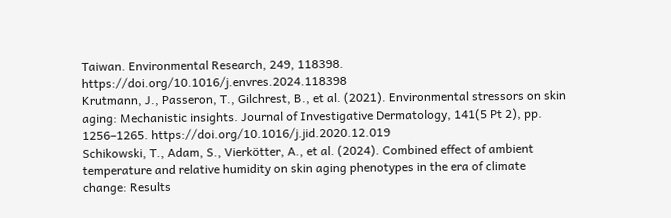Taiwan. Environmental Research, 249, 118398. https://doi.org/10.1016/j.envres.2024.118398
Krutmann, J., Passeron, T., Gilchrest, B., et al. (2021). Environmental stressors on skin aging: Mechanistic insights. Journal of Investigative Dermatology, 141(5 Pt 2), pp. 1256–1265. https://doi.org/10.1016/j.jid.2020.12.019
Schikowski, T., Adam, S., Vierkötter, A., et al. (2024). Combined effect of ambient temperature and relative humidity on skin aging phenotypes in the era of climate change: Results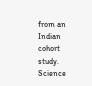from an Indian cohort study. Science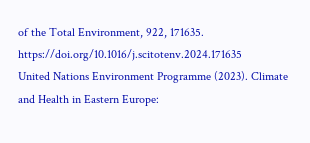of the Total Environment, 922, 171635. https://doi.org/10.1016/j.scitotenv.2024.171635
United Nations Environment Programme (2023). Climate and Health in Eastern Europe: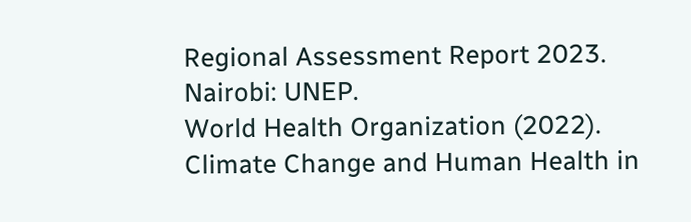Regional Assessment Report 2023. Nairobi: UNEP.
World Health Organization (2022). Climate Change and Human Health in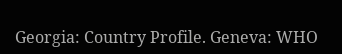Georgia: Country Profile. Geneva: WHO